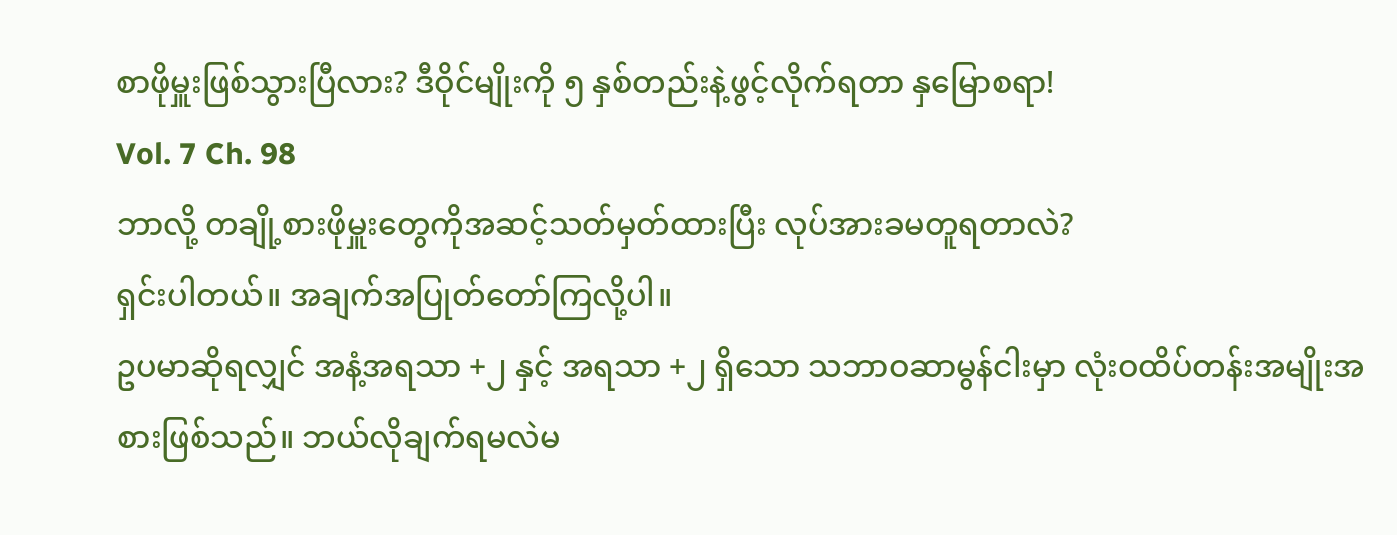စာဖိုမှူးဖြစ်သွားပြီလား? ဒီဝိုင်မျိုးကို ၅ နှစ်တည်းနဲ့ဖွင့်လိုက်ရတာ နှမြောစရာ!
Vol. 7 Ch. 98
ဘာလို့ တချို့စားဖိုမှူးတွေကိုအဆင့်သတ်မှတ်ထားပြီး လုပ်အားခမတူရတာလဲ?
ရှင်းပါတယ်။ အချက်အပြုတ်တော်ကြလို့ပါ။
ဥပမာဆိုရလျှင် အနံ့အရသာ +၂ နှင့် အရသာ +၂ ရှိသော သဘာဝဆာမွန်ငါးမှာ လုံးဝထိပ်တန်းအမျိုးအစားဖြစ်သည်။ ဘယ်လိုချက်ရမလဲမ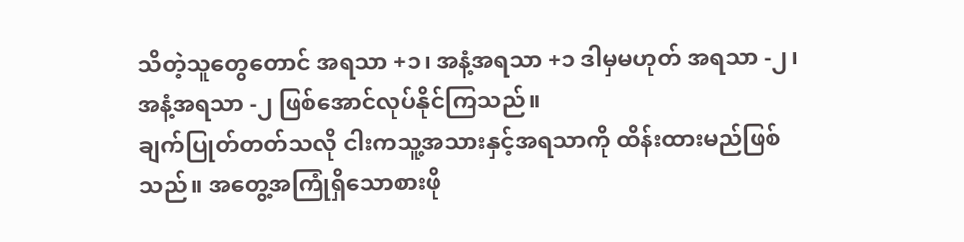သိတဲ့သူတွေတောင် အရသာ +၁၊ အနံ့အရသာ +၁ ဒါမှမဟုတ် အရသာ -၂၊ အနံ့အရသာ -၂ ဖြစ်အောင်လုပ်နိုင်ကြသည်။
ချက်ပြုတ်တတ်သလို ငါးကသူ့အသားနှင့်အရသာကို ထိန်းထားမည်ဖြစ်သည်။ အတွေ့အကြုံရှိသောစားဖို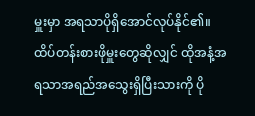မှူးမှာ အရသာပိုရှိအောင်လုပ်နိုင်၏။
ထိပ်တန်းစားဖိုမှူးတွေဆိုလျှင် ထိုအနံ့အရသာအရည်အသွေးရှိပြီးသားကို ပို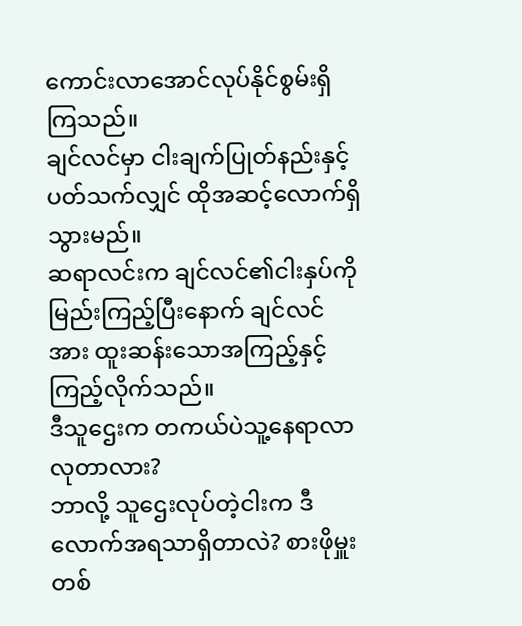ကောင်းလာအောင်လုပ်နိုင်စွမ်းရှိကြသည်။
ချင်လင်မှာ ငါးချက်ပြုတ်နည်းနှင့်ပတ်သက်လျှင် ထိုအဆင့်လောက်ရှိသွားမည်။
ဆရာလင်းက ချင်လင်၏ငါးနှပ်ကိုမြည်းကြည့်ပြီးနောက် ချင်လင်အား ထူးဆန်းသောအကြည့်နှင့်ကြည့်လိုက်သည်။
ဒီသူဌေးက တကယ်ပဲသူ့နေရာလာလုတာလား?
ဘာလို့ သူဌေးလုပ်တဲ့ငါးက ဒီလောက်အရသာရှိတာလဲ? စားဖိုမှူးတစ်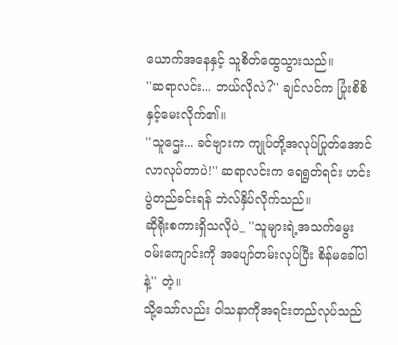ယောက်အနေနှင့် သူစိတ်ထွေသွားသည်။
''ဆရာလင်း... ဘယ်လိုလဲ?'' ချင်လင်က ပြုံးစိစိနှင့်မေးလိုက်၏။
''သူဌေး... ခင်ဗျားက ကျုပ်တို့အလုပ်ပြုတ်အောင်လာလုပ်တာပဲ!'' ဆရာလင်းက ရေရွတ်ရင်း ဟင်းပွဲတည်ခင်းရန် ဘဲလ်နှိပ်လိုက်သည်။
ဆိုရိုးစကားရှိသလိုပဲ_ ''သူများရဲ့အသက်မွေးဝမ်းကျောင်းကို အပျော်တမ်းလုပ်ပြီး စိန်မခေါ်ပါနဲ့'' တဲ့။
သို့သော်လည်း ဝါသနာကိုအရင်းတည်လုပ်သည်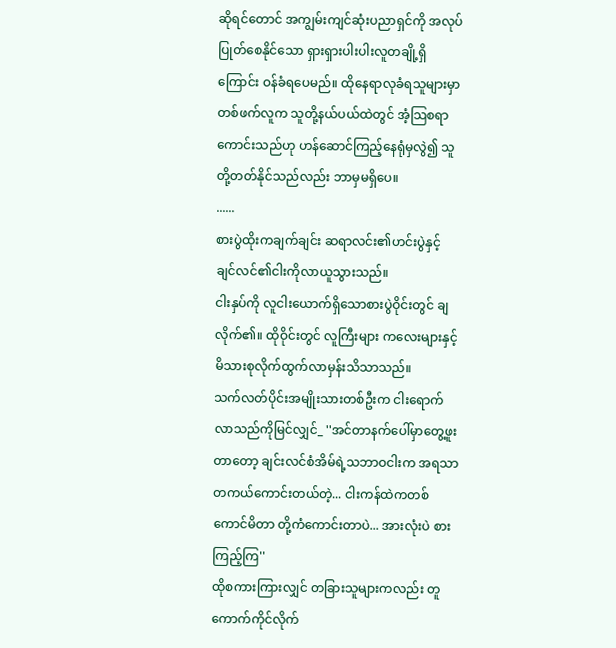ဆိုရင်တောင် အကျွမ်းကျင်ဆုံးပညာရှင်ကို အလုပ်ပြုတ်စေနိုင်သော ရှားရှားပါးပါးလူတချို့ရှိကြောင်း ဝန်ခံရပေမည်။ ထိုနေရာလုခံရသူများမှာ တစ်ဖက်လူက သူတို့နယ်ပယ်ထဲတွင် အံ့သြစရာကောင်းသည်ဟု ဟန်ဆောင်ကြည့်နေရုံမှလွဲ၍ သူတို့တတ်နိုင်သည်လည်း ဘာမှမရှိပေ။
......
စားပွဲထိုးကချက်ချင်း ဆရာလင်း၏ဟင်းပွဲနှင့် ချင်လင်၏ငါးကိုလာယူသွားသည်။
ငါးနှပ်ကို လူငါးယောက်ရှိသောစားပွဲဝိုင်းတွင် ချလိုက်၏။ ထိုဝိုင်းတွင် လူကြီးများ ကလေးများနှင့် မိသားစုလိုက်ထွက်လာမှန်းသိသာသည်။
သက်လတ်ပိုင်းအမျိုးသားတစ်ဦးက ငါးရောက်လာသည်ကိုမြင်လျှင်_ ''အင်တာနက်ပေါ်မှာတွေ့ဖူးတာတော့ ချင်းလင်စံအိမ်ရဲ့သဘာဝငါးက အရသာတကယ်ကောင်းတယ်တဲ့... ငါးကန်ထဲကတစ်ကောင်မိတာ တို့ကံကောင်းတာပဲ... အားလုံးပဲ စားကြည့်ကြ''
ထိုစကားကြားလျှင် တခြားသူများကလည်း တူကောက်ကိုင်လိုက်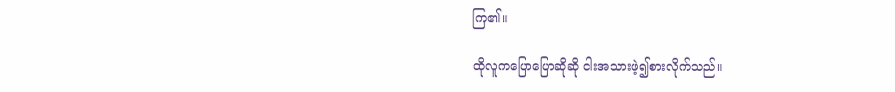ကြ၏။

ထိုလူကပြောပြောဆိုဆို ငါးအသားဖဲ့၍စားလိုက်သည်။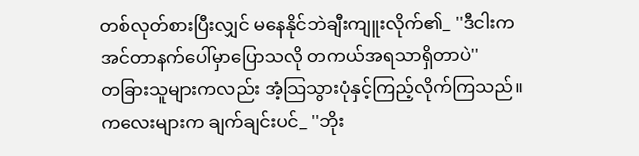တစ်လုတ်စားပြီးလျှင် မနေနိုင်ဘဲချီးကျူးလိုက်၏_ ''ဒီငါးက အင်တာနက်ပေါ်မှာပြောသလို တကယ်အရသာရှိတာပဲ''
တခြားသူများကလည်း အံ့သြသွားပုံနှင့်ကြည့်လိုက်ကြသည်။
ကလေးများက ချက်ချင်းပင်_ ''ဘိုး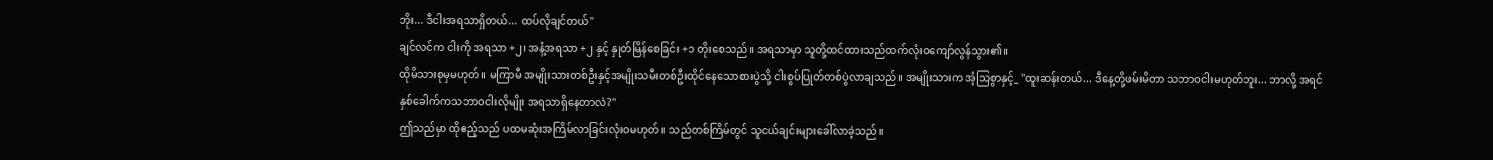ဘိုး... ဒီငါးအရသာရှိတယ်... ထပ်လိုချင်တယ်''
ချင်လင်က ငါးကို အရသာ +၂၊ အနံ့အရသာ +၂ နှင့် နှုတ်မြိန်စေခြင်း +၁ တိုးစေသည်။ အရသာမှာ သူတို့ထင်ထားသည်ထက်လုံးဝကျော်လွန်သွား၏။
ထိုမိသားစုမှမဟုတ်။ မကြာမီ အမျိုးသားတစ်ဦးနှင့်အမျိုးသမီးတစ်ဦးထိုင်နေသောစားပွဲသို့ ငါးစွပ်ပြုတ်တစ်ပွဲလာချသည်။ အမျိုးသားက အံ့သြစွာနှင့်_ ''ထူးဆန်းတယ်... ဒီနေ့တို့ဖမ်းမိတာ သဘာဝငါးမဟုတ်ဘူး... ဘာလို့ အရင်နှစ်ခေါက်ကသဘာဝငါးလိုမျိုး အရသာရှိနေတာလဲ?''
ဤသည်မှာ ထိုဧည့်သည် ပထမဆုံးအကြိမ်လာခြင်းလုံးဝမဟုတ်။ သည်တစ်ကြိမ်တွင် သူငယ်ချင်းများခေါ်လာခဲ့သည်။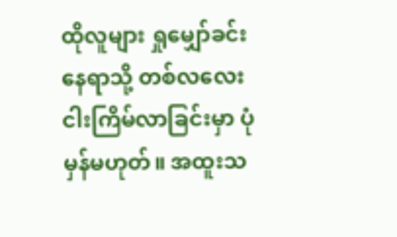ထိုလူများ ရှုမျှော်ခင်းနေရာသို့ တစ်လလေးငါးကြိမ်လာခြင်းမှာ ပုံမှန်မဟုတ်။ အထူးသ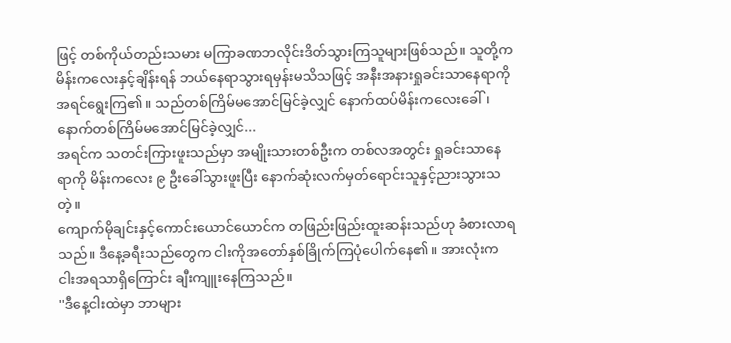ဖြင့် တစ်ကိုယ်တည်းသမား မကြာခဏဘလိုင်းဒိတ်သွားကြသူများဖြစ်သည်။ သူတို့က မိန်းကလေးနှင့်ချိန်းရန် ဘယ်နေရာသွားရမှန်းမသိသဖြင့် အနီးအနားရှုခင်းသာနေရာကိုအရင်ရွေးကြ၏။ သည်တစ်ကြိမ်မအောင်မြင်ခဲ့လျှင် နောက်ထပ်မိန်းကလေးခေါ်၊ နောက်တစ်ကြိမ်မအောင်မြင်ခဲ့လျှင်...
အရင်က သတင်းကြားဖူးသည်မှာ အမျိုးသားတစ်ဦးက တစ်လအတွင်း ရှုခင်းသာနေရာကို မိန်းကလေး ၉ ဦးခေါ်သွားဖူးပြီး နောက်ဆုံးလက်မှတ်ရောင်းသူနှင့်ညားသွားသတဲ့။
ကျောက်မိုချင်းနှင့်ကောင်းယောင်ယောင်က တဖြည်းဖြည်းထူးဆန်းသည်ဟု ခံစားလာရသည်။ ဒီနေ့ခရီးသည်တွေက ငါးကိုအတော်နှစ်ခြိုက်ကြပုံပေါက်နေ၏။ အားလုံးက ငါးအရသာရှိကြောင်း ချီးကျူးနေကြသည်။
''ဒီနေ့ငါးထဲမှာ ဘာများ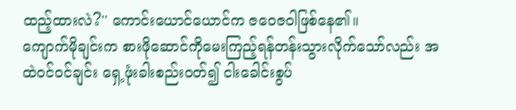ထည့်ထားလဲ?'' ကောင်းယောင်ယောင်က ဇဝေဇဝါဖြစ်နေ၏။
ကျောက်မိုချင်းက စားဖိုဆောင်ကိုမေးကြည့်ရန်တန်းသွားလိုက်သော်လည်း အထဲဝင်ဝင်ချင်း ရှေ့ဖုံးခါးစည်းဝတ်၍ ငါးခေါင်းစွပ်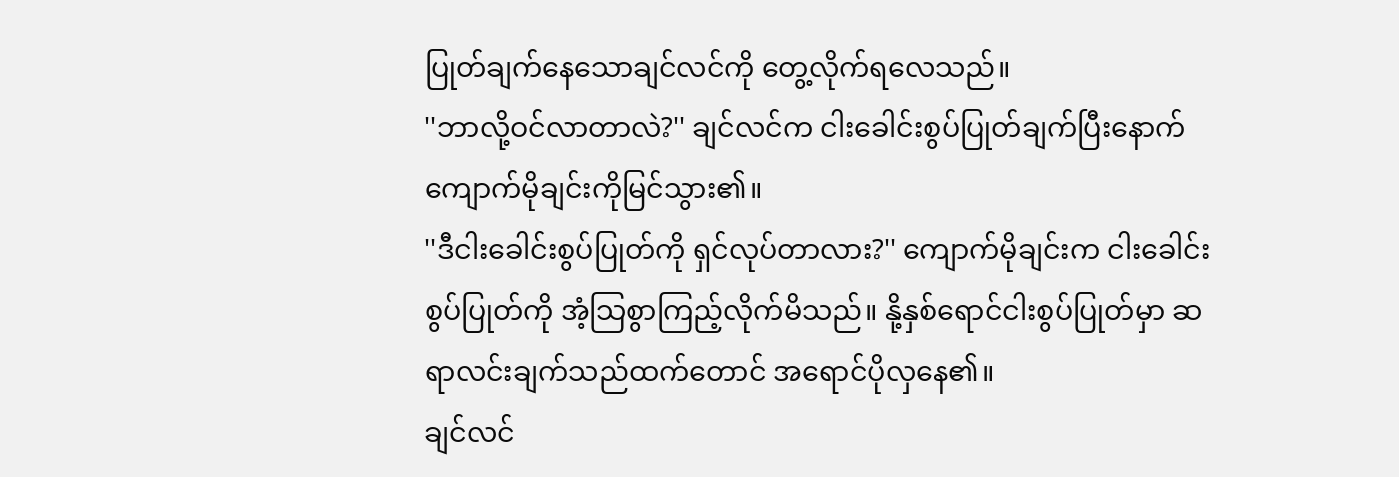ပြုတ်ချက်နေသောချင်လင်ကို တွေ့လိုက်ရလေသည်။
''ဘာလို့ဝင်လာတာလဲ?'' ချင်လင်က ငါးခေါင်းစွပ်ပြုတ်ချက်ပြီးနောက် ကျောက်မိုချင်းကိုမြင်သွား၏။
''ဒီငါးခေါင်းစွပ်ပြုတ်ကို ရှင်လုပ်တာလား?'' ကျောက်မိုချင်းက ငါးခေါင်းစွပ်ပြုတ်ကို အံ့သြစွာကြည့်လိုက်မိသည်။ နို့နှစ်ရောင်ငါးစွပ်ပြုတ်မှာ ဆရာလင်းချက်သည်ထက်တောင် အရောင်ပိုလှနေ၏။
ချင်လင်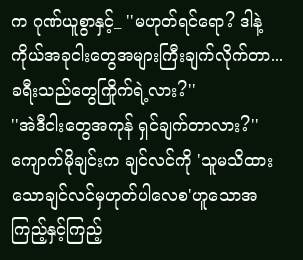က ဂုဏ်ယူစွာနှင့်_ ''မဟုတ်ရင်ရော? ဒါနဲ့ ကိုယ်အခုငါးတွေအများကြီးချက်လိုက်တာ... ခရီးသည်တွေကြိုက်ရဲ့လား?''
''အဲဒီငါးတွေအကုန် ရှင်ချက်တာလား?'' ကျောက်မိုချင်းက ချင်လင်ကို 'သူမသိထားသောချင်လင်မှဟုတ်ပါလေစ'ဟူသောအကြည့်နှင့်ကြည့်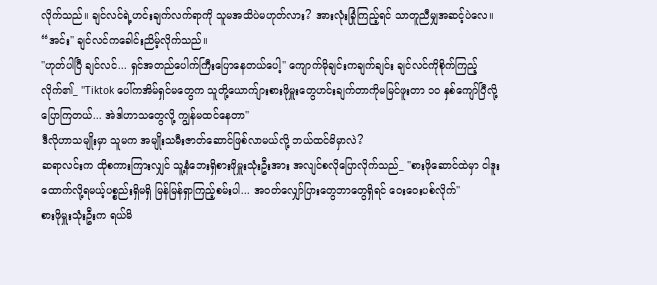လိုက်သည်။ ချင်လင်ရဲ့ဟင်းချက်လက်ရာကို သူမအသိပဲမဟုတ်လား? အားလုံးခြုံကြည့်ရင် သာတူညီမျှအဆင့်ပဲလေ။
“အင်း'' ချင်လင်ကခေါင်းညိမ့်လိုက်သည်။
''ဟုတ်ပါပြီ ချင်လင်... ရှင်အတည်ပေါက်ကြီးပြောနေတယ်ပေါ့'' ကျောက်မိုချင်းကချက်ချင်း ချင်လင်ကိုစိုက်ကြည့်လိုက်၏_ ''Tiktok ပေါ်ကအိမ်ရှင်မတွေက သူတို့ယောက်ျားစားဖိုမှူးတွေဟင်းချက်တာကိုမမြင်ဖူးတာ ၁၀ နှစ်ကျော်ပြီလို့ပြောကြတယ်... အဲဒါဟာသတွေလို့ ကျွန်မထင်နေတာ''
ဒီလိုဟာသမျိုးမှာ သူမက အမျိုးသမီးဇာတ်ဆောင်ဖြစ်လာမယ်လို့ ဘယ်ထင်မိမှာလဲ?
ဆရာလင်းက ထိုစကားကြားလျှင် သူ့နံဘေးရှိစားဖိုမှူးသုံးဦးအား အလျင်စလိုပြောလိုက်သည်_ ''စားဖိုဆောင်ထဲမှာ ငါဒူးထောက်လို့ရမယ့်ပစ္စည်းရှိမရှိ မြန်မြန်ရှာကြည့်စမ်းပါ... အဝတ်လျှော်ပြားတွေဘာတွေရှိရင် ဝေးဝေးပစ်လိုက်''
စားဖိုမှူးသုံးဦးက ရယ်မိ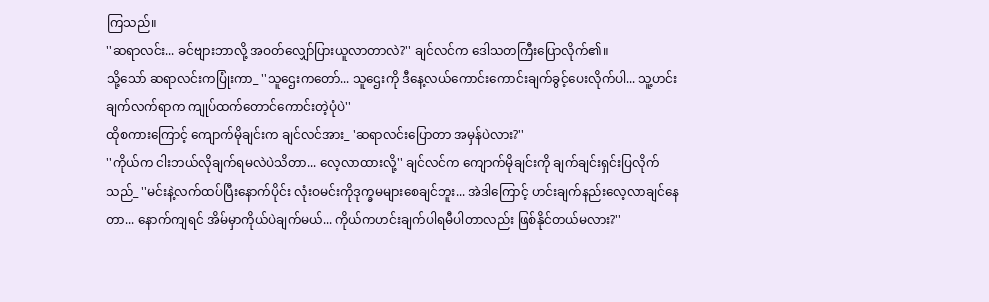ကြသည်။
''ဆရာလင်း... ခင်ဗျားဘာလို့ အဝတ်လျှော်ပြားယူလာတာလဲ?'' ချင်လင်က ဒေါသတကြီးပြောလိုက်၏။
သို့သော် ဆရာလင်းကပြုံးကာ_ ''သူဌေးကတော်... သူဌေးကို ဒီနေ့လယ်ကောင်းကောင်းချက်ခွင့်ပေးလိုက်ပါ... သူ့ဟင်းချက်လက်ရာက ကျုပ်ထက်တောင်ကောင်းတဲ့ပုံပဲ''
ထိုစကားကြောင့် ကျောက်မိုချင်းက ချင်လင်အား_ 'ဆရာလင်းပြောတာ အမှန်ပဲလား?''
''ကိုယ်က ငါးဘယ်လိုချက်ရမလဲပဲသိတာ... လေ့လာထားလို့'' ချင်လင်က ကျောက်မိုချင်းကို ချက်ချင်းရှင်းပြလိုက်သည်_ ''မင်းနဲ့လက်ထပ်ပြီးနောက်ပိုင်း လုံးဝမင်းကိုဒုက္ခမများစေချင်ဘူး... အဲဒါကြောင့် ဟင်းချက်နည်းလေ့လာချင်နေတာ... နောက်ကျရင် အိမ်မှာကိုယ်ပဲချက်မယ်... ကိုယ်ကဟင်းချက်ပါရမီပါတာလည်း ဖြစ်နိုင်တယ်မလား?''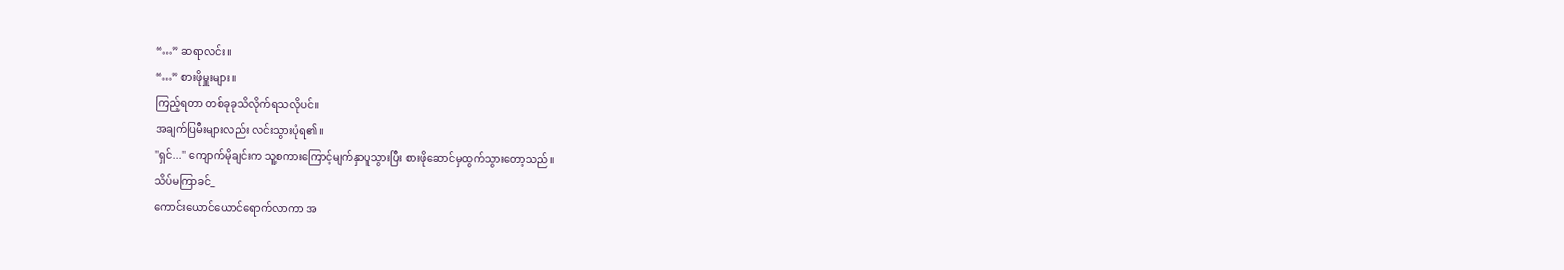“…” ဆရာလင်း။
“…” စားဖိုမှူးများ။
ကြည့်ရတာ တစ်ခုခုသိလိုက်ရသလိုပင်။
အချက်ပြမီးများလည်း လင်းသွားပုံရ၏။
''ရှင်...'' ကျောက်မိုချင်းက သူ့စကားကြောင့်မျက်နှာပူသွားပြီး စားဖိုဆောင်မှထွက်သွားတော့သည်။
သိပ်မကြာခင်_
ကောင်းယောင်ယောင်ရောက်လာကာ အ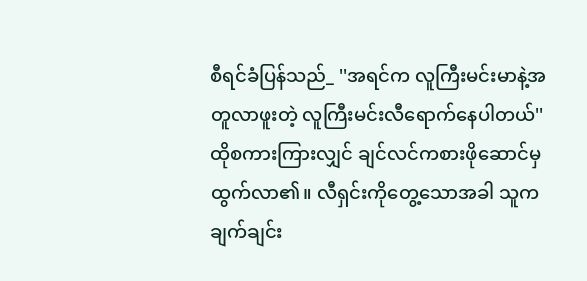စီရင်ခံပြန်သည်_ ''အရင်က လူကြီးမင်းမာနဲ့အတူလာဖူးတဲ့ လူကြီးမင်းလီရောက်နေပါတယ်''
ထိုစကားကြားလျှင် ချင်လင်ကစားဖိုဆောင်မှထွက်လာ၏။ လီရှင်းကိုတွေ့သောအခါ သူကချက်ချင်း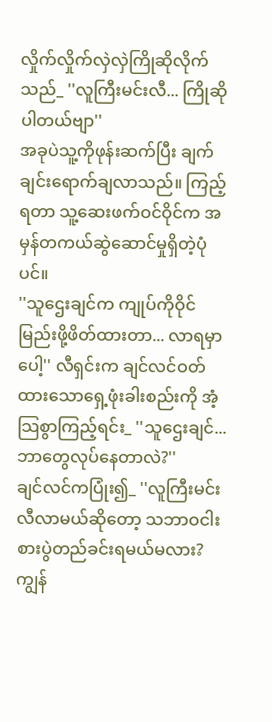လှိုက်လှိုက်လှဲလှဲကြိုဆိုလိုက်သည်_ ''လူကြီးမင်းလီ... ကြိုဆိုပါတယ်ဗျာ''
အခုပဲသူ့ကိုဖုန်းဆက်ပြီး ချက်ချင်းရောက်ချလာသည်။ ကြည့်ရတာ သူ့ဆေးဖက်ဝင်ဝိုင်က အမှန်တကယ်ဆွဲဆောင်မှုရှိတဲ့ပုံပင်။
''သူဌေးချင်က ကျုပ်ကိုဝိုင်မြည်းဖို့ဖိတ်ထားတာ... လာရမှာပေါ့'' လီရှင်းက ချင်လင်ဝတ်ထားသောရှေ့ဖုံးခါးစည်းကို အံ့သြစွာကြည့်ရင်း_ ''သူဌေးချင်... ဘာတွေလုပ်နေတာလဲ?''
ချင်လင်ကပြုံး၍_ ''လူကြီးမင်းလီလာမယ်ဆိုတော့ သဘာဝငါးစားပွဲတည်ခင်းရမယ်မလား? ကျွန်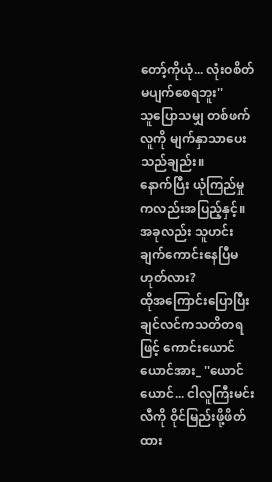တော့်ကိုယုံ... လုံးဝစိတ်မပျက်စေရဘူး''
သူပြောသမျှ တစ်ဖက်လူကို မျက်နှာသာပေးသည်ချည်း။
နောက်ပြီး ယုံကြည်မှုကလည်းအပြည့်နှင့်။ အခုလည်း သူဟင်းချက်ကောင်းနေပြီမဟုတ်လား?
ထိုအကြောင်းပြောပြီး ချင်လင်ကသတိတရဖြင့် ကောင်းယောင်ယောင်အား_ ''ယောင်ယောင်... ငါလူကြီးမင်းလီကို ဝိုင်မြည်းဖို့ဖိတ်ထား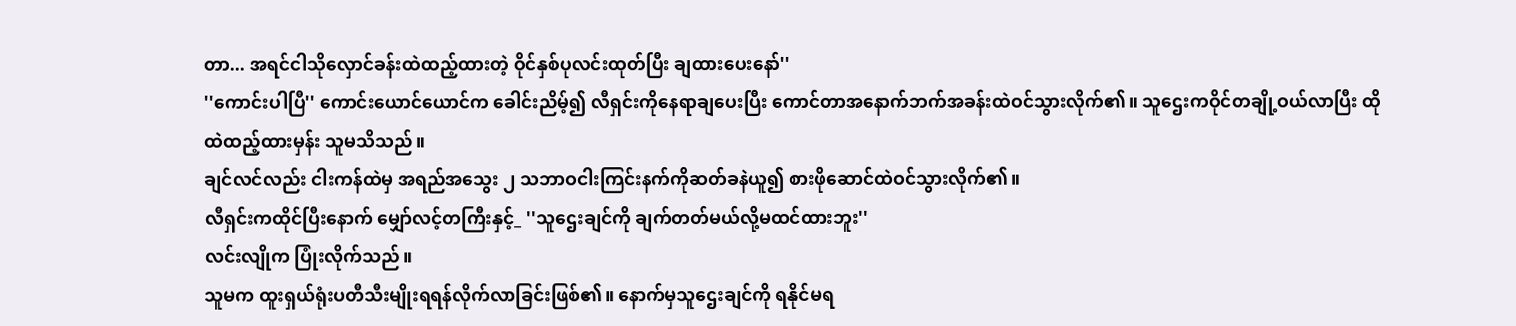တာ... အရင်ငါသိုလှောင်ခန်းထဲထည့်ထားတဲ့ ဝိုင်နှစ်ပုလင်းထုတ်ပြီး ချထားပေးနော်''
''ကောင်းပါပြီ'' ကောင်းယောင်ယောင်က ခေါင်းညိမ့်၍ လီရှင်းကိုနေရာချပေးပြီး ကောင်တာအနောက်ဘက်အခန်းထဲဝင်သွားလိုက်၏။ သူဌေးကဝိုင်တချို့ဝယ်လာပြီး ထိုထဲထည့်ထားမှန်း သူမသိသည်။
ချင်လင်လည်း ငါးကန်ထဲမှ အရည်အသွေး ၂ သဘာဝငါးကြင်းနက်ကိုဆတ်ခနဲယူ၍ စားဖိုဆောင်ထဲဝင်သွားလိုက်၏။
လီရှင်းကထိုင်ပြီးနောက် မျှော်လင့်တကြီးနှင့်_ ''သူဌေးချင်ကို ချက်တတ်မယ်လို့မထင်ထားဘူး''
လင်းလျိုက ပြုံးလိုက်သည်။
သူမက ထူးရှယ်ရုံးပတီသီးမျိုးရရန်လိုက်လာခြင်းဖြစ်၏။ နောက်မှသူဌေးချင်ကို ရနိုင်မရ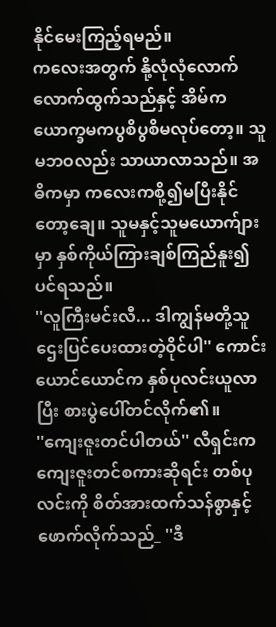နိုင်မေးကြည့်ရမည်။
ကလေးအတွက် နို့လုံလုံလောက်လောက်ထွက်သည်နှင့် အိမ်ကယောက္ခမကပွစိပွစိမလုပ်တော့။ သူမဘဝလည်း သာယာလာသည်။ အဓိကမှာ ကလေးကစို့၍မပြီးနိုင်တော့ချေ။ သူမနှင့်သူမယောက်ျားမှာ နှစ်ကိုယ်ကြားချစ်ကြည်နူး၍ပင်ရသည်။
''လူကြီးမင်းလီ... ဒါကျွန်မတို့သူဌေးပြင်ပေးထားတဲ့ဝိုင်ပါ'' ကောင်းယောင်ယောင်က နှစ်ပုလင်းယူလာပြီး စားပွဲပေါ်တင်လိုက်၏။
''ကျေးဇူးတင်ပါတယ်'' လီရှင်းက ကျေးဇူးတင်စကားဆိုရင်း တစ်ပုလင်းကို စိတ်အားထက်သန်စွာနှင့်ဖောက်လိုက်သည်_ ''ဒီ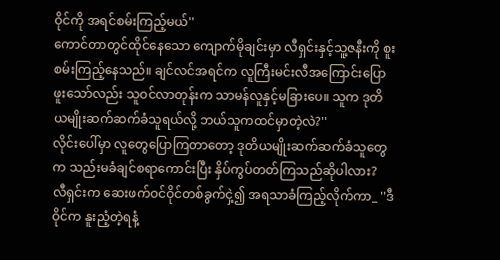ဝိုင်ကို အရင်စမ်းကြည့်မယ်''
ကောင်တာတွင်ထိုင်နေသော ကျောက်မိုချင်းမှာ လီရှင်းနှင့်သူ့ဇနီးကို စူးစမ်းကြည့်နေသည်။ ချင်လင်အရင်က လူကြီးမင်းလီအကြောင်းပြောဖူးသော်လည်း သူဝင်လာတုန်းက သာမန်လူနှင့်မခြားပေ။ သူက ဒုတိယမျိုးဆက်ဆက်ခံသူရယ်လို့ ဘယ်သူကထင်မှာတဲ့လဲ?''
လိုင်းပေါ်မှာ လူတွေပြောကြတာတော့ ဒုတိယမျိုးဆက်ဆက်ခံသူတွေက သည်းမခံချင်စရာကောင်းပြီး နှိပ်ကွပ်တတ်ကြသည်ဆိုပါလား?
လီရှင်းက ဆေးဖက်ဝင်ဝိုင်တစ်ခွက်ငှဲ့၍ အရသာခံကြည့်လိုက်ကာ_ ''ဒီဝိုင်က နူးညံ့တဲ့ရနံ့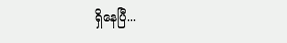ရှိနေပြီ...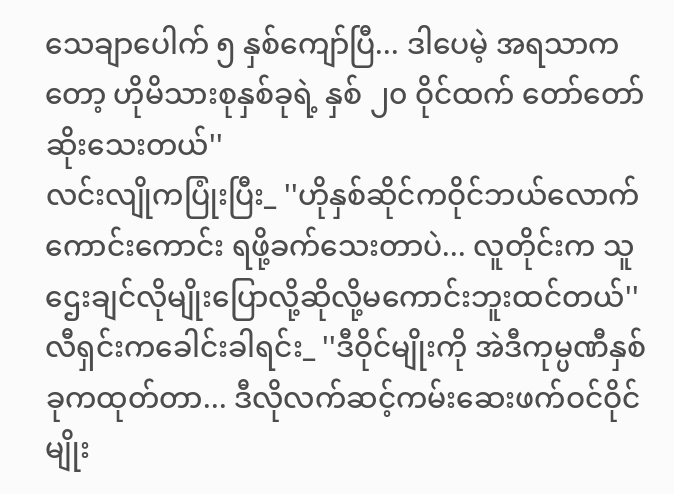သေချာပေါက် ၅ နှစ်ကျော်ပြီ... ဒါပေမဲ့ အရသာကတော့ ဟိုမိသားစုနှစ်ခုရဲ့ နှစ် ၂၀ ဝိုင်ထက် တော်တော်ဆိုးသေးတယ်''
လင်းလျိုကပြုံးပြီး_ ''ဟိုနှစ်ဆိုင်ကဝိုင်ဘယ်လောက်ကောင်းကောင်း ရဖို့ခက်သေးတာပဲ... လူတိုင်းက သူဌေးချင်လိုမျိုးပြောလို့ဆိုလို့မကောင်းဘူးထင်တယ်''
လီရှင်းကခေါင်းခါရင်း_ ''ဒီဝိုင်မျိုးကို အဲဒီကုမ္ပဏီနှစ်ခုကထုတ်တာ... ဒီလိုလက်ဆင့်ကမ်းဆေးဖက်ဝင်ဝိုင်မျိုး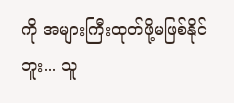ကို အများကြီးထုတ်ဖို့မဖြစ်နိုင်ဘူး... သူ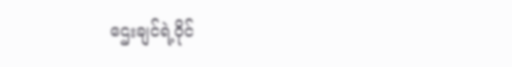ဌေးချင်ရဲ့ဝိုင်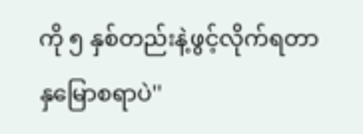ကို ၅ နှစ်တည်းနဲ့ဖွင့်လိုက်ရတာ နှမြောစရာပဲ''